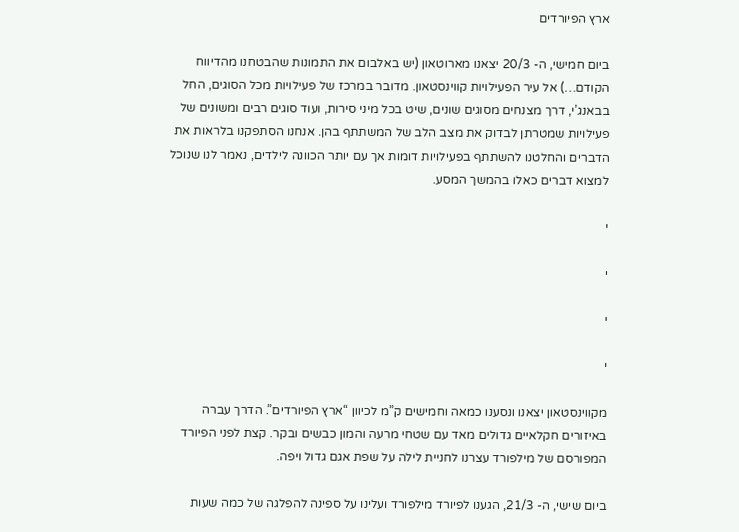ארץ הפיורדים

ביום חמישי, ה- 20/3 יצאנו מארוטאון (יש באלבום את התמונות שהבטחנו מהדיווח הקודם…) אל עיר הפעילויות קווינסטאון. מדובר במרכז של פעילויות מכל הסוגים, החל בבאנג’י, דרך מצנחים מסוגים שונים, שיט בכל מיני סירות, ועוד סוגים רבים ומשונים של פעילויות שמטרתן לבדוק את מצב הלב של המשתתף בהן. אנחנו הסתפקנו בלראות את הדברים והחלטנו להשתתף בפעילויות דומות אך עם יותר הכוונה לילדים, נאמר לנו שנוכל למצוא דברים כאלו בהמשך המסע.

י

י

י

י

מקווינסטאון יצאנו ונסענו כמאה וחמישים ק”מ לכיוון “ארץ הפיורדים”. הדרך עברה באיזורים חקלאיים גדולים מאד עם שטחי מרעה והמון כבשים ובקר. קצת לפני הפיורד המפורסם של מילפורד עצרנו לחניית לילה על שפת אגם גדול ויפה.

ביום שישי, ה- 21/3, הגענו לפיורד מילפורד ועלינו על ספינה להפלגה של כמה שעות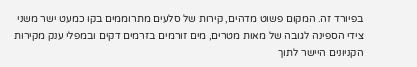בפיורד זה. המקום פשוט מדהים, קירות של סלעים מתרוממים בקו כמעט ישר משני צידי הספינה לגובה של מאות מטרים, מים זורמים בזרמים דקים ובמפלי ענק מקירות הקניונים היישר לתוך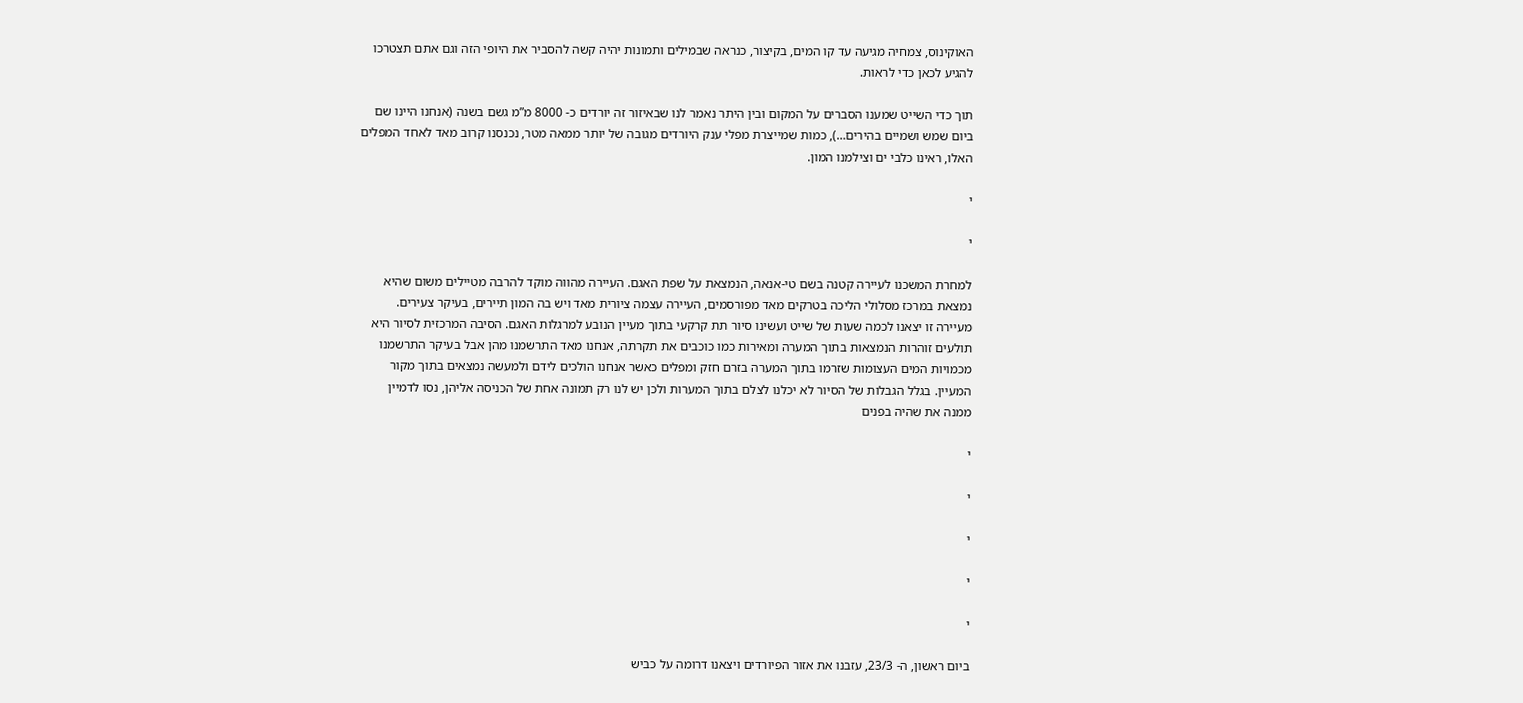האוקינוס, צמחיה מגיעה עד קו המים, בקיצור, כנראה שבמילים ותמונות יהיה קשה להסביר את היופי הזה וגם אתם תצטרכו להגיע לכאן כדי לראות.

תוך כדי השייט שמענו הסברים על המקום ובין היתר נאמר לנו שבאיזור זה יורדים כ- 8000 מ”מ גשם בשנה (אנחנו היינו שם ביום שמש ושמיים בהירים…), כמות שמייצרת מפלי ענק היורדים מגובה של יותר ממאה מטר, נכנסנו קרוב מאד לאחד המפלים האלו, ראינו כלבי ים וצילמנו המון.

י

י

למחרת המשכנו לעיירה קטנה בשם טי-אנאה, הנמצאת על שפת האגם. העיירה מהווה מוקד להרבה מטיילים משום שהיא נמצאת במרכז מסלולי הליכה בטרקים מאד מפורסמים, העיירה עצמה ציורית מאד ויש בה המון תיירים, בעיקר צעירים. מעיירה זו יצאנו לכמה שעות של שייט ועשינו סיור תת קרקעי בתוך מעיין הנובע למרגלות האגם. הסיבה המרכזית לסיור היא תולעים זוהרות הנמצאות בתוך המערה ומאירות כמו כוכבים את תקרתה, אנחנו מאד התרשמנו מהן אבל בעיקר התרשמנו מכמויות המים העצומות שזרמו בתוך המערה בזרם חזק ומפלים כאשר אנחנו הולכים לידם ולמעשה נמצאים בתוך מקור המעיין. בגלל הגבלות של הסיור לא יכלנו לצלם בתוך המערות ולכן יש לנו רק תמונה אחת של הכניסה אליהן, נסו לדמיין ממנה את שהיה בפנים

י

י

י

י

י

ביום ראשון, ה- 23/3, עזבנו את אזור הפיורדים ויצאנו דרומה על כביש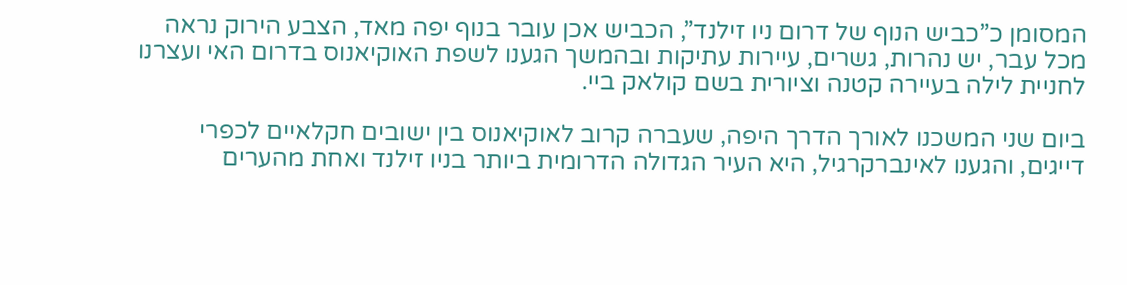המסומן כ”כביש הנוף של דרום ניו זילנד”, הכביש אכן עובר בנוף יפה מאד, הצבע הירוק נראה מכל עבר, יש נהרות, גשרים, עיירות עתיקות ובהמשך הגענו לשפת האוקיאנוס בדרום האי ועצרנו לחניית לילה בעיירה קטנה וציורית בשם קולאק ביי.

ביום שני המשכנו לאורך הדרך היפה, שעברה קרוב לאוקיאנוס בין ישובים חקלאיים לכפרי דייגים, והגענו לאינברקרגיל, היא העיר הגדולה הדרומית ביותר בניו זילנד ואחת מהערים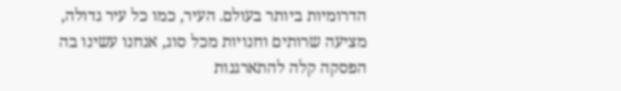הדרומיות ביותר בעולם. העיר, כמו כל עיר גדולה, מציעה שרותים וחנויות מכל סוג, אנחנו עשינו בה הפסקה קלה להתארגנות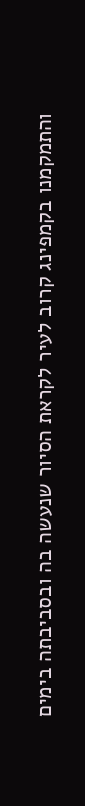והתמקמנו בקמפינג קרוב לעיר לקראת הסיור שנעשה בה ובסביבתה בימים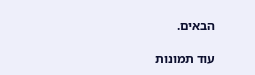הבאים.

עוד תמונות